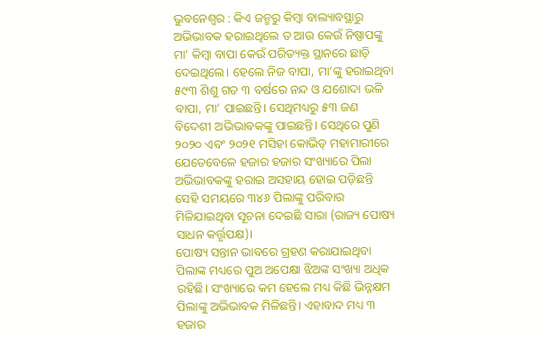ଭୁବନେଶ୍ବର : କିଏ ଜନ୍ମରୁ କିମ୍ବା ବାଲ୍ୟାବସ୍ଥାରୁ ଅଭିଭାବକ ହରାଇଥିଲେ ତ ଆଉ କେଉଁ ନିଷ୍ପାପଙ୍କୁ ମା’ କିମ୍ବା ବାପା କେଉଁ ପରିତ୍ୟକ୍ତ ସ୍ଥାନରେ ଛାଡ଼ି ଦେଇଥିଲେ। ହେଲେ ନିଜ ବାପା, ମା’ଙ୍କୁ ହରାଇଥିବା ୫୯୩ ଶିଶୁ ଗତ ୩ ବର୍ଷରେ ନନ୍ଦ ଓ ଯଶୋଦା ଭଳି ବାପା, ମା’ ପାଇଛନ୍ତି। ସେଥିମଧ୍ୟରୁ ୫୩ ଜଣ ବିଦେଶୀ ଅଭିଭାବକଙ୍କୁ ପାଇଛନ୍ତି। ସେଥିରେ ପୁଣି ୨୦୨୦ ଏବଂ ୨୦୨୧ ମସିହା କୋଭିଡ୍ ମହାମାରୀରେ ଯେତେବେଳେ ହଜାର ହଜାର ସଂଖ୍ୟାରେ ପିଲା ଅଭିଭାବକଙ୍କୁ ହରାଇ ଅସହାୟ ହୋଇ ପଡ଼ିଛନ୍ତି ସେହି ସମୟରେ ୩୪୬ ପିଲାଙ୍କୁ ପରିବାର ମିଳିଯାଇଥିବା ସୂଚନା ଦେଇଛି ସାରା (ରାଜ୍ୟ ପୋଷ୍ୟ ସାଧନ କର୍ତ୍ତୃପକ୍ଷ)।
ପୋଷ୍ୟ ସନ୍ତାନ ଭାବରେ ଗ୍ରହଣ କରାଯାଇଥିବା ପିଲାଙ୍କ ମଧ୍ୟରେ ପୁଅ ଅପେକ୍ଷା ଝିଅଙ୍କ ସଂଖ୍ୟା ଅଧିକ ରହିଛି। ସଂଖ୍ୟାରେ କମ ହେଲେ ମଧ୍ୟ କିଛି ଭିନ୍ନକ୍ଷମ ପିଲାଙ୍କୁ ଅଭିଭାବକ ମିଳିଛନ୍ତି। ଏହାବାଦ ମଧ୍ୟ ୩ ହଜାର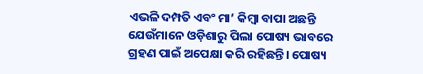ଏଭଳି ଦମ୍ପତି ଏବଂ ମା’ କିମ୍ବା ବାପା ଅଛନ୍ତି ଯେଉଁମାନେ ଓଡ଼ିଶାରୁ ପିଲା ପୋଷ୍ୟ ଭାବରେ ଗ୍ରହଣ ପାଇଁ ଅପେକ୍ଷା କରି ରହିଛନ୍ତି। ପୋଷ୍ୟ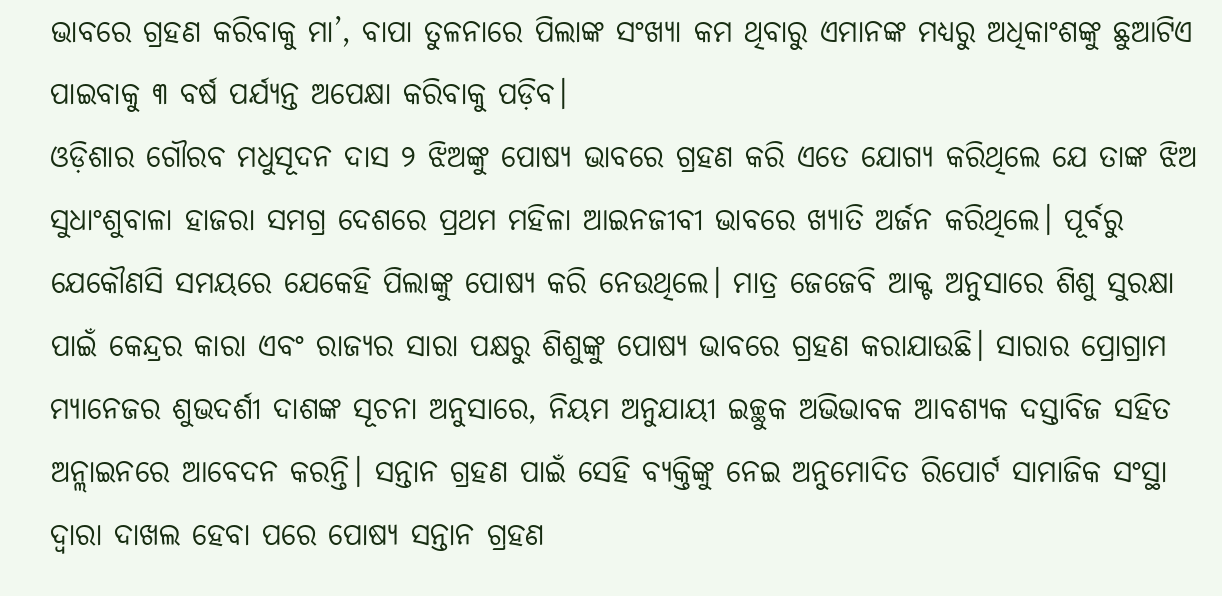ଭାବରେ ଗ୍ରହଣ କରିବାକୁ ମା’, ବାପା ତୁଳନାରେ ପିଲାଙ୍କ ସଂଖ୍ୟା କମ ଥିବାରୁ ଏମାନଙ୍କ ମଧ୍ୟରୁ ଅଧିକାଂଶଙ୍କୁ ଛୁଆଟିଏ ପାଇବାକୁ ୩ ବର୍ଷ ପର୍ଯ୍ୟନ୍ତ ଅପେକ୍ଷା କରିବାକୁ ପଡ଼ିବ।
ଓଡ଼ିଶାର ଗୌରବ ମଧୁସୂଦନ ଦାସ ୨ ଝିଅଙ୍କୁ ପୋଷ୍ୟ ଭାବରେ ଗ୍ରହଣ କରି ଏତେ ଯୋଗ୍ୟ କରିଥିଲେ ଯେ ତାଙ୍କ ଝିଅ ସୁଧାଂଶୁବାଳା ହାଜରା ସମଗ୍ର ଦେଶରେ ପ୍ରଥମ ମହିଳା ଆଇନଜୀବୀ ଭାବରେ ଖ୍ୟାତି ଅର୍ଜନ କରିଥିଲେ। ପୂର୍ବରୁ ଯେକୌଣସି ସମୟରେ ଯେକେହି ପିଲାଙ୍କୁ ପୋଷ୍ୟ କରି ନେଉଥିଲେ। ମାତ୍ର ଜେଜେବି ଆକ୍ଟ ଅନୁସାରେ ଶିଶୁ ସୁରକ୍ଷା ପାଇଁ କେନ୍ଦ୍ରର କାରା ଏବଂ ରାଜ୍ୟର ସାରା ପକ୍ଷରୁ ଶିଶୁଙ୍କୁ ପୋଷ୍ୟ ଭାବରେ ଗ୍ରହଣ କରାଯାଉଛି। ସାରାର ପ୍ରୋଗ୍ରାମ ମ୍ୟାନେଜର ଶୁଭଦର୍ଶୀ ଦାଶଙ୍କ ସୂଚନା ଅନୁସାରେ, ନିୟମ ଅନୁଯାୟୀ ଇଚ୍ଛୁକ ଅଭିଭାବକ ଆବଶ୍ୟକ ଦସ୍ତାବିଜ ସହିତ ଅନ୍ଲାଇନରେ ଆବେଦନ କରନ୍ତି। ସନ୍ତାନ ଗ୍ରହଣ ପାଇଁ ସେହି ବ୍ୟକ୍ତିଙ୍କୁ ନେଇ ଅନୁମୋଦିତ ରିପୋର୍ଟ ସାମାଜିକ ସଂସ୍ଥା ଦ୍ବାରା ଦାଖଲ ହେବା ପରେ ପୋଷ୍ୟ ସନ୍ତାନ ଗ୍ରହଣ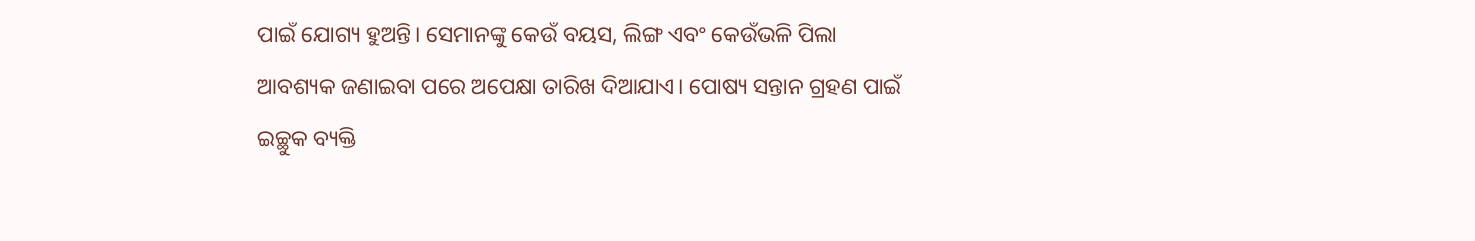ପାଇଁ ଯୋଗ୍ୟ ହୁଅନ୍ତି। ସେମାନଙ୍କୁ କେଉଁ ବୟସ, ଲିଙ୍ଗ ଏବଂ କେଉଁଭଳି ପିଲା ଆବଶ୍ୟକ ଜଣାଇବା ପରେ ଅପେକ୍ଷା ତାରିଖ ଦିଆଯାଏ। ପୋଷ୍ୟ ସନ୍ତାନ ଗ୍ରହଣ ପାଇଁ ଇଚ୍ଛୁକ ବ୍ୟକ୍ତି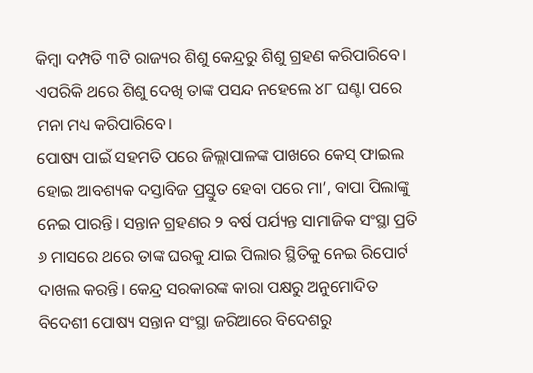କିମ୍ବା ଦମ୍ପତି ୩ଟି ରାଜ୍ୟର ଶିଶୁ କେନ୍ଦ୍ରରୁ ଶିଶୁ ଗ୍ରହଣ କରିପାରିବେ। ଏପରିକି ଥରେ ଶିଶୁ ଦେଖି ତାଙ୍କ ପସନ୍ଦ ନହେଲେ ୪୮ ଘଣ୍ଟା ପରେ ମନା ମଧ୍ୟ କରିପାରିବେ।
ପୋଷ୍ୟ ପାଇଁ ସହମତି ପରେ ଜିଲ୍ଲାପାଳଙ୍କ ପାଖରେ କେସ୍ ଫାଇଲ ହୋଇ ଆବଶ୍ୟକ ଦସ୍ତାବିଜ ପ୍ରସ୍ତୁତ ହେବା ପରେ ମା’, ବାପା ପିଲାଙ୍କୁ ନେଇ ପାରନ୍ତି। ସନ୍ତାନ ଗ୍ରହଣର ୨ ବର୍ଷ ପର୍ଯ୍ୟନ୍ତ ସାମାଜିକ ସଂସ୍ଥା ପ୍ରତି ୬ ମାସରେ ଥରେ ତାଙ୍କ ଘରକୁ ଯାଇ ପିଲାର ସ୍ଥିତିକୁ ନେଇ ରିପୋର୍ଟ ଦାଖଲ କରନ୍ତି। କେନ୍ଦ୍ର ସରକାରଙ୍କ କାରା ପକ୍ଷରୁ ଅନୁମୋଦିତ ବିଦେଶୀ ପୋଷ୍ୟ ସନ୍ତାନ ସଂସ୍ଥା ଜରିଆରେ ବିଦେଶରୁ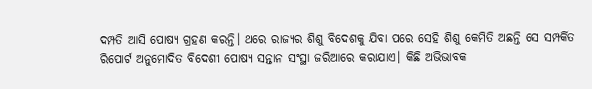ଦମ୍ପତି ଆସି ପୋଷ୍ୟ ଗ୍ରହଣ କରନ୍ତି। ଥରେ ରାଜ୍ୟର ଶିଶୁ ବିଦେଶକୁ ଯିବା ପରେ ସେହି ଶିଶୁ କେମିତି ଅଛନ୍ତି ସେ ସମ୍ପର୍କିତ ରିପୋର୍ଟ ଅନୁମୋଦିତ ବିଦେଶୀ ପୋଷ୍ୟ ସନ୍ତାନ ସଂସ୍ଥା ଜରିଆରେ କରାଯାଏ। କିଛି ଅଭିଭାବକ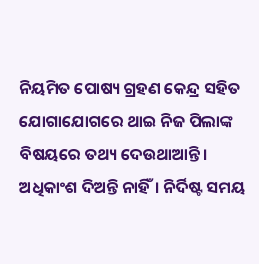ନିୟମିତ ପୋଷ୍ୟ ଗ୍ରହଣ କେନ୍ଦ୍ର ସହିତ ଯୋଗାଯୋଗରେ ଥାଇ ନିଜ ପିଲାଙ୍କ ବିଷୟରେ ତଥ୍ୟ ଦେଉଥାଆନ୍ତି। ଅଧିକାଂଶ ଦିଅନ୍ତି ନାହିଁ। ନିର୍ଦିଷ୍ଟ ସମୟ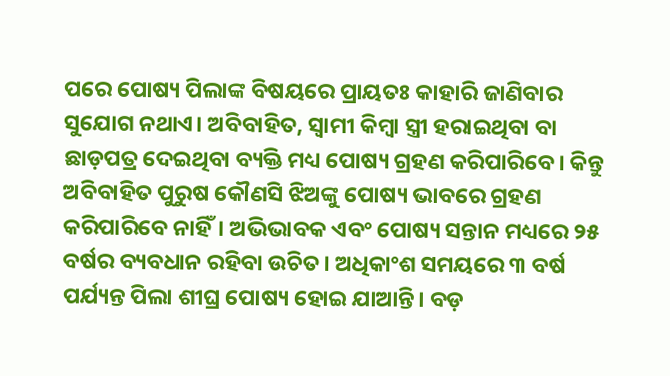ପରେ ପୋଷ୍ୟ ପିଲାଙ୍କ ବିଷୟରେ ପ୍ରାୟତଃ କାହାରି ଜାଣିବାର ସୁଯୋଗ ନଥାଏ। ଅବିବାହିତ, ସ୍ବାମୀ କିମ୍ବା ସ୍ତ୍ରୀ ହରାଇଥିବା ବା ଛାଡ଼ପତ୍ର ଦେଇଥିବା ବ୍ୟକ୍ତି ମଧ୍ୟ ପୋଷ୍ୟ ଗ୍ରହଣ କରିପାରିବେ। କିନ୍ତୁ ଅବିବାହିତ ପୁରୁଷ କୌଣସି ଝିଅଙ୍କୁ ପୋଷ୍ୟ ଭାବରେ ଗ୍ରହଣ କରିପାରିବେ ନାହିଁ। ଅଭିଭାବକ ଏବଂ ପୋଷ୍ୟ ସନ୍ତାନ ମଧ୍ୟରେ ୨୫ ବର୍ଷର ବ୍ୟବଧାନ ରହିବା ଉଚିତ। ଅଧିକାଂଶ ସମୟରେ ୩ ବର୍ଷ ପର୍ଯ୍ୟନ୍ତ ପିଲା ଶୀଘ୍ର ପୋଷ୍ୟ ହୋଇ ଯାଆନ୍ତି। ବଡ଼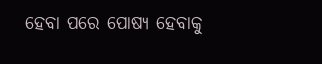ହେବା ପରେ ପୋଷ୍ୟ ହେବାକୁ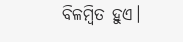ବିଳମ୍ବିତ ହୁଏ।